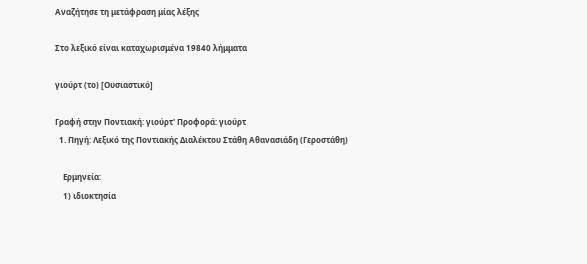Αναζήτησε τη μετάφραση μίας λέξης

Στο λεξικό είναι καταχωρισμένα 19840 λήμματα

γιούρτ (το) [Ουσιαστικό]

Γραφή στην Ποντιακή: γιούρτ' Προφορά: γιούρτ
  1. Πηγή: Λεξικό της Ποντιακής Διαλέκτου Στάθη Αθανασιάδη (Γεροστάθη)

    Ερμηνεία:
    1) ιδιοκτησία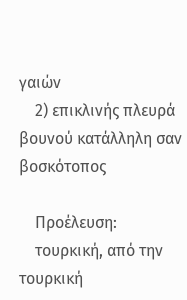γαιών
    2) επικλινής πλευρά βουνού κατάλληλη σαν βοσκότοπος

    Προέλευση:
    τουρκική, από την τουρκική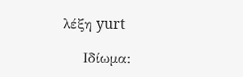λέξη yurt

    Ιδίωμα: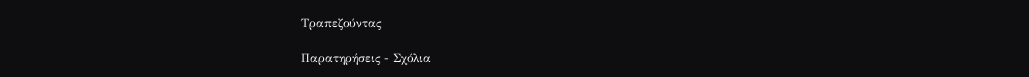Τραπεζούντας

Παρατηρήσεις - Σχόλια